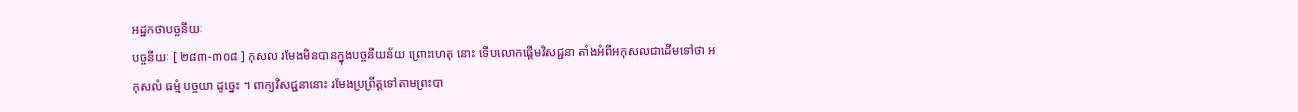អដ្ឋកថាបច្ចនីយៈ
បច្ចនីយៈ [ ២៨៣-៣០៨ ] កុសល រមែងមិនបានក្នុងបច្ចនីយន័យ ព្រោះហេតុ នោះ ទើបលោកផ្តើមវិសជ្ជនា តាំងអំពីអកុសលជាដើមទៅថា អកុសលំ ធម្មំ បច្ចយា ដូច្នេះ ។ ពាក្យវិសជ្ជនានោះ រមែងប្រព្រឹត្តទៅតាមព្រះបា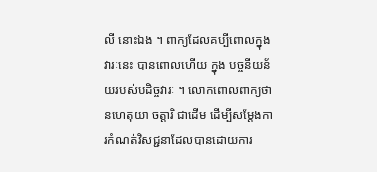លី នោះឯង ។ ពាក្យដែលគប្បីពោលក្នុងវារៈនេះ បានពោលហើយ ក្នុង បច្ចនីយន័យរបស់បដិច្ចវារៈ ។ លោកពោលពាក្យថា នហេតុយា ចត្តារិ ជាដើម ដើម្បីសម្តែងការកំណត់វិសជ្ជនាដែលបានដោយការ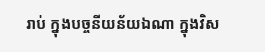រាប់ ក្នុងបច្ចនីយន័យឯណា ក្នុងវិស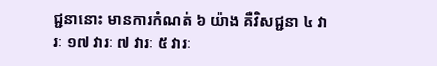ជ្ជនានោះ មានការកំណត់ ៦ យ៉ាង គឺវិសជ្ជនា ៤ វារៈ ១៧ វារៈ ៧ វារៈ ៥ វារៈ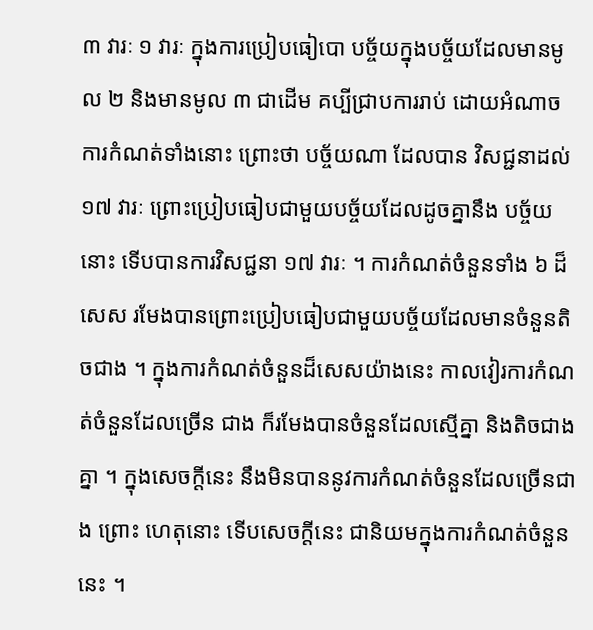៣ វារៈ ១ វារៈ ក្នុងការប្រៀបធៀបោ បច្ច័យក្នុងបច្ច័យដែលមានមូល ២ និងមានមូល ៣ ជាដើម គប្បីជ្រាបការរាប់ ដោយអំណាចការកំណត់ទាំងនោះ ព្រោះថា បច្ច័យណា ដែលបាន វិសជ្ជនាដល់ ១៧ វារៈ ព្រោះប្រៀបធៀបជាមួយបច្ច័យដែលដូចគ្នានឹង បច្ច័យនោះ ទើបបានការវិសជ្ជនា ១៧ វារៈ ។ ការកំណត់ចំនួនទាំង ៦ ដ៏សេស រមែងបានព្រោះប្រៀបធៀបជាមួយបច្ច័យដែលមានចំនួនតិចជាង ។ ក្នុងការកំណត់ចំនួនដ៏សេសយ៉ាងនេះ កាលវៀរការកំណត់ចំនួនដែលច្រើន ជាង ក៏រមែងបានចំនួនដែលស្មើគ្នា និងតិចជាងគ្នា ។ ក្នុងសេចក្តីនេះ នឹងមិនបាននូវការកំណត់ចំនួនដែលច្រើនជាង ព្រោះ ហេតុនោះ ទើបសេចក្តីនេះ ជានិយមក្នុងការកំណត់ចំនួននេះ ។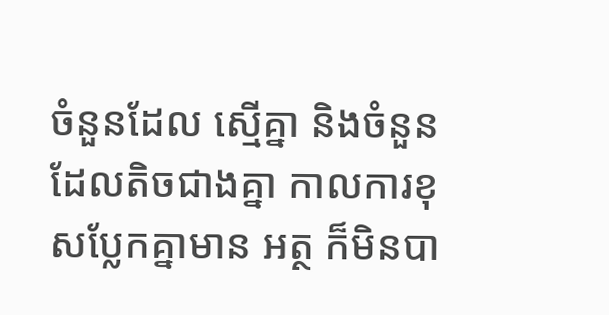ចំនួនដែល ស្មើគ្នា និងចំនួនដែលតិចជាងគ្នា កាលការខុសប្លែកគ្នាមាន អត្ថ ក៏មិនបា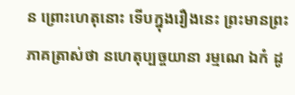ន ព្រោះហេតុនោះ ទើបក្នុងរឿងនេះ ព្រះមានព្រះភាគត្រាស់ថា នហេតុប្បច្ចយានា រម្មណេ ឯកំ ដូ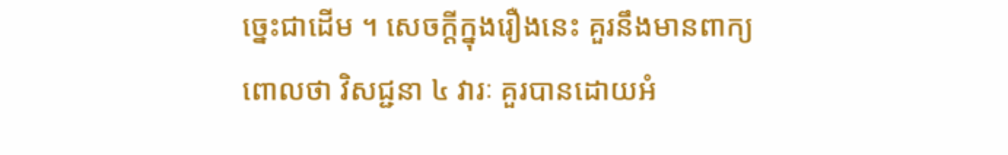ច្នេះជាដើម ។ សេចក្តីក្នុងរឿងនេះ គួរនឹងមានពាក្យ ពោលថា វិសជ្ជនា ៤ វារៈ គួរបានដោយអំ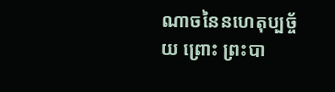ណាចនៃនហេតុប្បច្ច័យ ព្រោះ ព្រះបា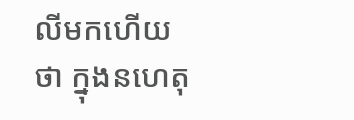លីមកហើយថា ក្នុងនហេតុ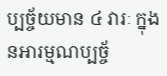ប្បច្ច័យមាន ៤ វារៈ ក្នុងនអារម្មណប្បច្ច័